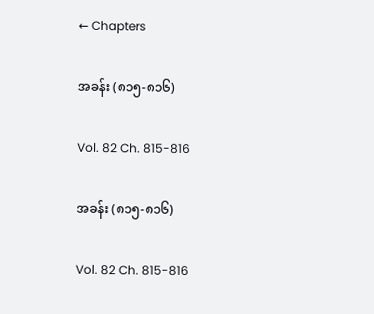← Chapters

အခန်း (၈၁၅-၈၁၆)

Vol. 82 Ch. 815-816

အခန်း (၈၁၅-၈၁၆)

Vol. 82 Ch. 815-816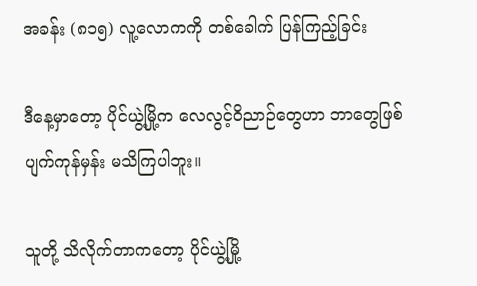အခန်း (၈၁၅) လူ့လောကကို တစ်ခေါက် ပြန်ကြည့်ခြင်း

ဒီနေ့မှာတော့ ပိုင်ယွဲ့မြို့က လေလွင့်ဝိညာဉ်တွေဟာ ဘာတွေဖြစ်ပျက်ကုန်မှန်း မသိကြပါဘူး။

သူတို့ သိလိုက်တာကတော့ ပိုင်ယွဲ့မြို့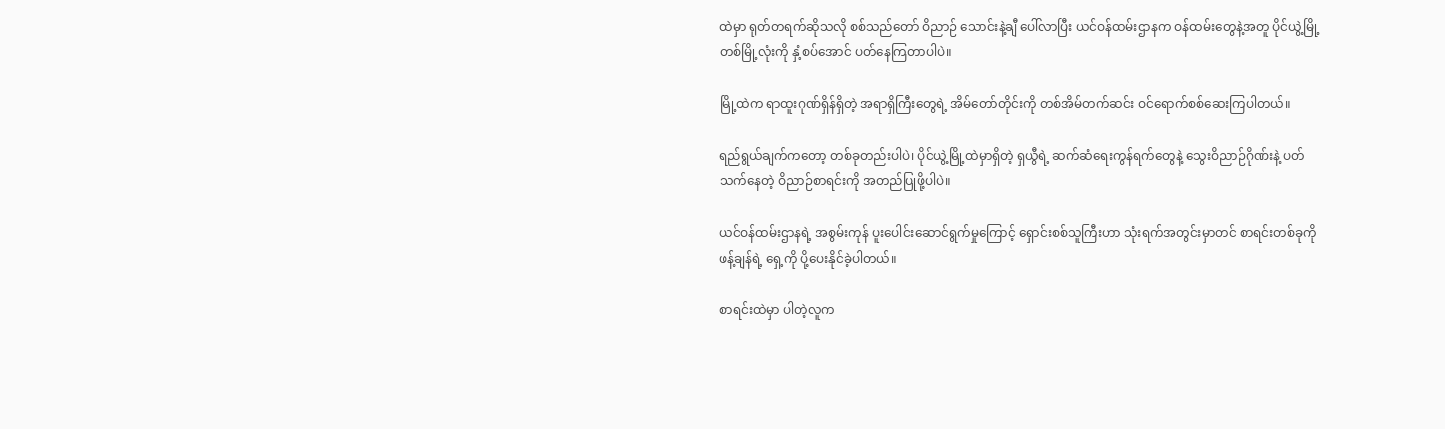ထဲမှာ ရုတ်တရက်ဆိုသလို စစ်သည်တော် ဝိညာဉ် သောင်းနဲ့ချီ ပေါ်လာပြီး ယင်ဝန်ထမ်းဌာနက ဝန်ထမ်းတွေနဲ့အတူ ပိုင်ယွဲ့မြို့တစ်မြို့လုံးကို နှံ့စပ်အောင် ပတ်နေကြတာပါပဲ။

မြို့ထဲက ရာထူးဂုဏ်ရှိန်ရှိတဲ့ အရာရှိကြီးတွေရဲ့ အိမ်တော်တိုင်းကို တစ်အိမ်တက်ဆင်း ဝင်ရောက်စစ်ဆေးကြပါတယ်။

ရည်ရွယ်ချက်ကတော့ တစ်ခုတည်းပါပဲ၊ ပိုင်ယွဲ့မြို့ထဲမှာရှိတဲ့ ရှယွီရဲ့ ဆက်ဆံရေးကွန်ရက်တွေနဲ့ သွေးဝိညာဉ်ဂိုဏ်းနဲ့ ပတ်သက်နေတဲ့ ဝိညာဉ်စာရင်းကို အတည်ပြုဖို့ပါပဲ။

ယင်ဝန်ထမ်းဌာနရဲ့ အစွမ်းကုန် ပူးပေါင်းဆောင်ရွက်မှုကြောင့် ရှောင်းစစ်သူကြီးဟာ သုံးရက်အတွင်းမှာတင် စာရင်းတစ်ခုကို ဖန့်ချန်ရဲ့ ရှေ့ကို ပို့ပေးနိုင်ခဲ့ပါတယ်။

စာရင်းထဲမှာ ပါတဲ့လူက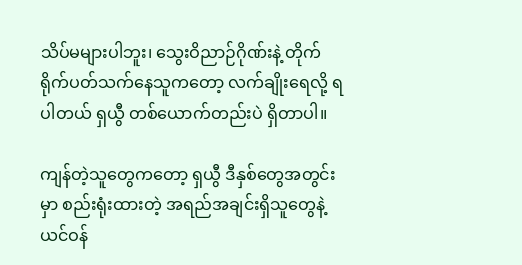သိပ်မများပါဘူး၊ သွေးဝိညာဉ်ဂိုဏ်းနဲ့ တိုက်ရိုက်ပတ်သက်နေသူကတော့ လက်ချိုးရေလို့ ရပါတယ် ရှယွီ တစ်ယောက်တည်းပဲ ရှိတာပါ။

ကျန်တဲ့သူတွေကတော့ ရှယွီ ဒီနှစ်တွေအတွင်းမှာ စည်းရုံးထားတဲ့ အရည်အချင်းရှိသူတွေနဲ့ ယင်ဝန်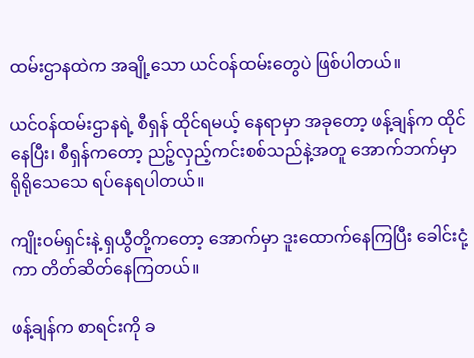ထမ်းဌာနထဲက အချို့သော ယင်ဝန်ထမ်းတွေပဲ ဖြစ်ပါတယ်။

ယင်ဝန်ထမ်းဌာနရဲ့ စီရှန် ထိုင်ရမယ့် နေရာမှာ အခုတော့ ဖန့်ချန်က ထိုင်နေပြီး၊ စီရှန်ကတော့ ညဉ့်လှည့်ကင်းစစ်သည်နဲ့အတူ အောက်ဘက်မှာ ရိုရိုသေသေ ရပ်နေရပါတယ်။

ကျိုးဝမ်ရှင်းနဲ့ ရှယွီတို့ကတော့ အောက်မှာ ဒူးထောက်နေကြပြီး ခေါင်းငုံ့ကာ တိတ်ဆိတ်နေကြတယ်။

ဖန့်ချန်က စာရင်းကို ခ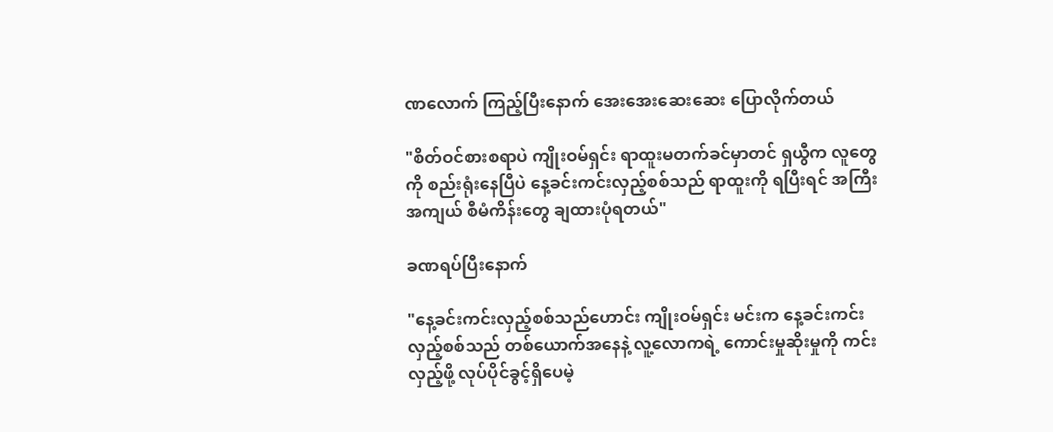ဏလောက် ကြည့်ပြီးနောက် အေးအေးဆေးဆေး ပြောလိုက်တယ်

"စိတ်ဝင်စားစရာပဲ ကျိုးဝမ်ရှင်း ရာထူးမတက်ခင်မှာတင် ရှယွီက လူတွေကို စည်းရုံးနေပြီပဲ နေ့ခင်းကင်းလှည့်စစ်သည် ရာထူးကို ရပြီးရင် အကြီးအကျယ် စီမံကိန်းတွေ ချထားပုံရတယ်"

ခဏရပ်ပြီးနောက်

"နေ့ခင်းကင်းလှည့်စစ်သည်ဟောင်း ကျိုးဝမ်ရှင်း မင်းက နေ့ခင်းကင်းလှည့်စစ်သည် တစ်ယောက်အနေနဲ့ လူ့လောကရဲ့ ကောင်းမှုဆိုးမှုကို ကင်းလှည့်ဖို့ လုပ်ပိုင်ခွင့်ရှိပေမဲ့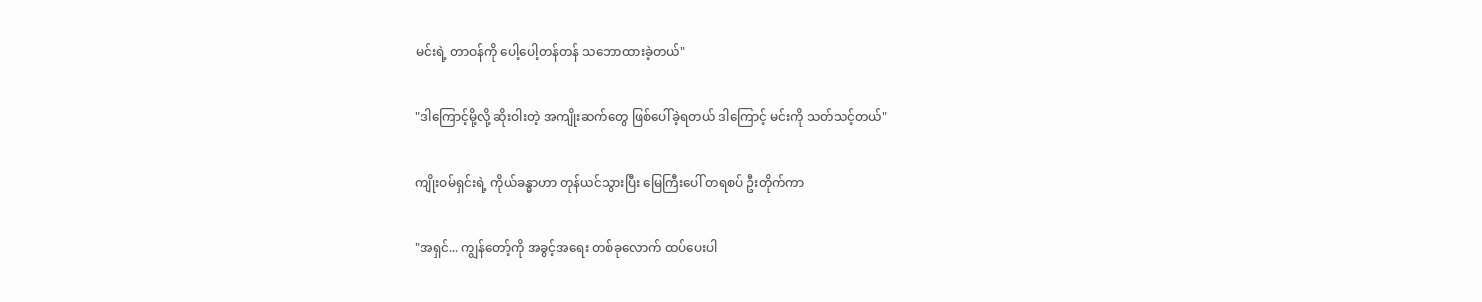မင်းရဲ့ တာဝန်ကို ပေါ့ပေါ့တန်တန် သဘောထားခဲ့တယ်"

"ဒါကြောင့်မို့လို့ ဆိုးဝါးတဲ့ အကျိုးဆက်တွေ ဖြစ်ပေါ်ခဲ့ရတယ် ဒါကြောင့် မင်းကို သတ်သင့်တယ်"

ကျိုးဝမ်ရှင်းရဲ့ ကိုယ်ခန္ဓာဟာ တုန်ယင်သွားပြီး မြေကြီးပေါ် တရစပ် ဦးတိုက်ကာ

"အရှင်... ကျွန်တော့်ကို အခွင့်အရေး တစ်ခုလောက် ထပ်ပေးပါ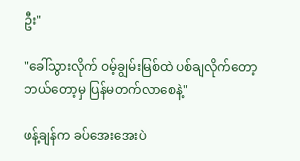ဦး"

"ခေါ်သွားလိုက် ဝမ့်ချွမ်းမြစ်ထဲ ပစ်ချလိုက်တော့ ဘယ်တော့မှ ပြန်မတက်လာစေနဲ့"

ဖန့်ချန်က ခပ်အေးအေးပဲ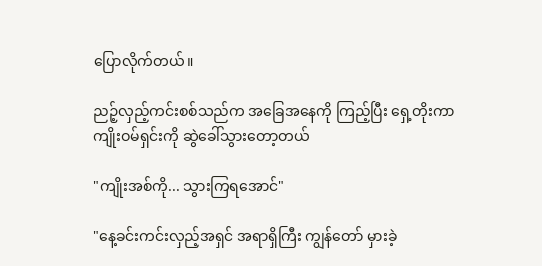ပြောလိုက်တယ်။

ညဉ့်လှည့်ကင်းစစ်သည်က အခြေအနေကို ကြည့်ပြီး ရှေ့တိုးကာ ကျိုးဝမ်ရှင်းကို ဆွဲခေါ်သွားတော့တယ်

"ကျိုးအစ်ကို... သွားကြရအောင်"

"နေ့ခင်းကင်းလှည့်အရှင် အရာရှိကြီး ကျွန်တော် မှားခဲ့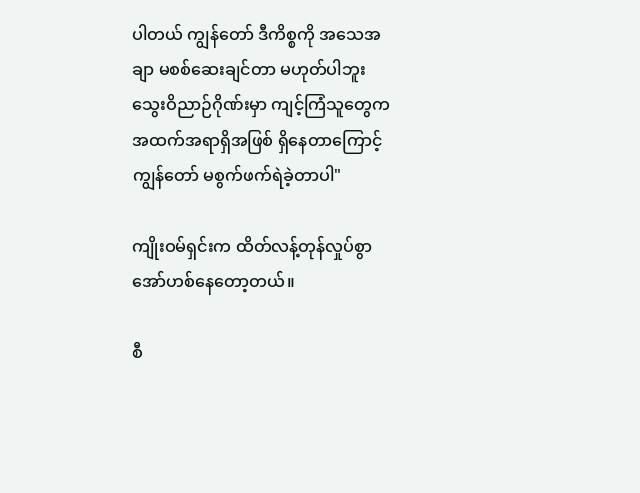ပါတယ် ကျွန်တော် ဒီကိစ္စကို အသေအချာ မစစ်ဆေးချင်တာ မဟုတ်ပါဘူး သွေးဝိညာဉ်ဂိုဏ်းမှာ ကျင့်ကြံသူတွေက အထက်အရာရှိအဖြစ် ရှိနေတာကြောင့် ကျွန်တော် မစွက်ဖက်ရဲခဲ့တာပါ"

ကျိုးဝမ်ရှင်းက ထိတ်လန့်တုန်လှုပ်စွာ အော်ဟစ်နေတော့တယ်။

စီ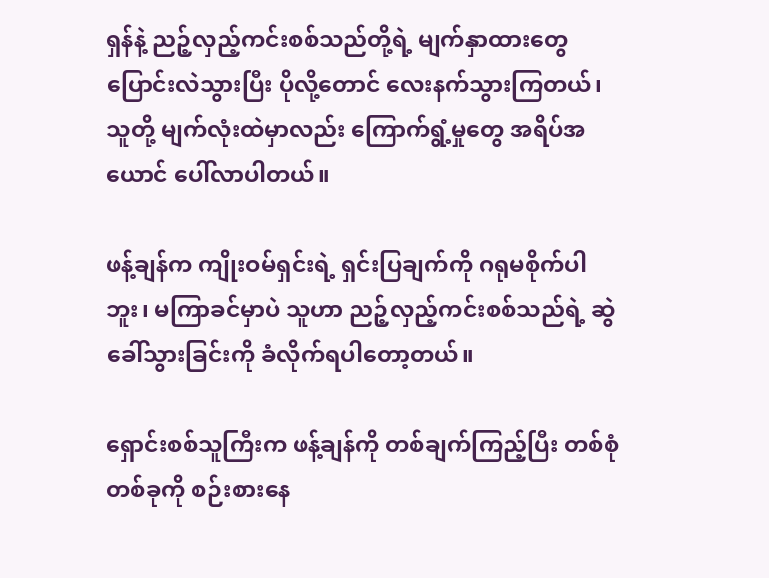ရှန်နဲ့ ညဉ့်လှည့်ကင်းစစ်သည်တို့ရဲ့ မျက်နှာထားတွေ ပြောင်းလဲသွားပြီး ပိုလို့တောင် လေးနက်သွားကြတယ်၊ သူတို့ မျက်လုံးထဲမှာလည်း ကြောက်ရွံ့မှုတွေ အရိပ်အယောင် ပေါ်လာပါတယ်။

ဖန့်ချန်က ကျိုးဝမ်ရှင်းရဲ့ ရှင်းပြချက်ကို ဂရုမစိုက်ပါဘူး၊ မကြာခင်မှာပဲ သူဟာ ညဉ့်လှည့်ကင်းစစ်သည်ရဲ့ ဆွဲခေါ်သွားခြင်းကို ခံလိုက်ရပါတော့တယ်။

ရှောင်းစစ်သူကြီးက ဖန့်ချန်ကို တစ်ချက်ကြည့်ပြီး တစ်စုံတစ်ခုကို စဉ်းစားနေ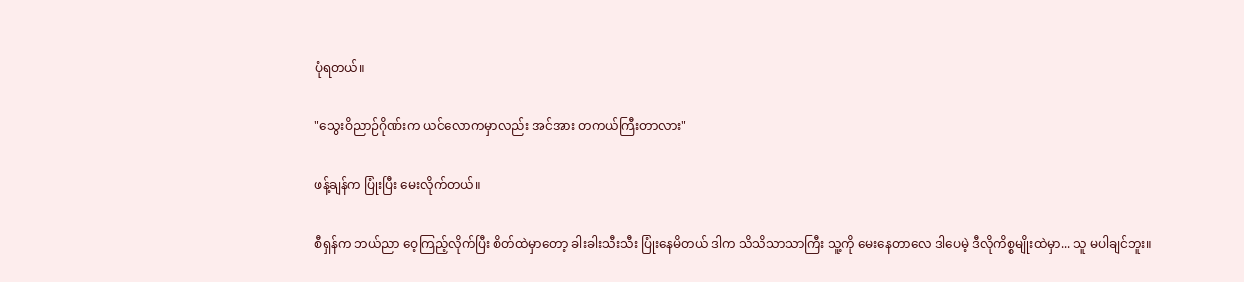ပုံရတယ်။

"သွေးဝိညာဉ်ဂိုဏ်းက ယင်လောကမှာလည်း အင်အား တကယ်ကြီးတာလား"

ဖန့်ချန်က ပြုံးပြီး မေးလိုက်တယ်။

စီရှန်က ဘယ်ညာ ဝေ့ကြည့်လိုက်ပြီး စိတ်ထဲမှာတော့ ခါးခါးသီးသီး ပြုံးနေမိတယ် ဒါက သိသိသာသာကြီး သူ့ကို မေးနေတာလေ ဒါပေမဲ့ ဒီလိုကိစ္စမျိုးထဲမှာ... သူ မပါချင်ဘူး။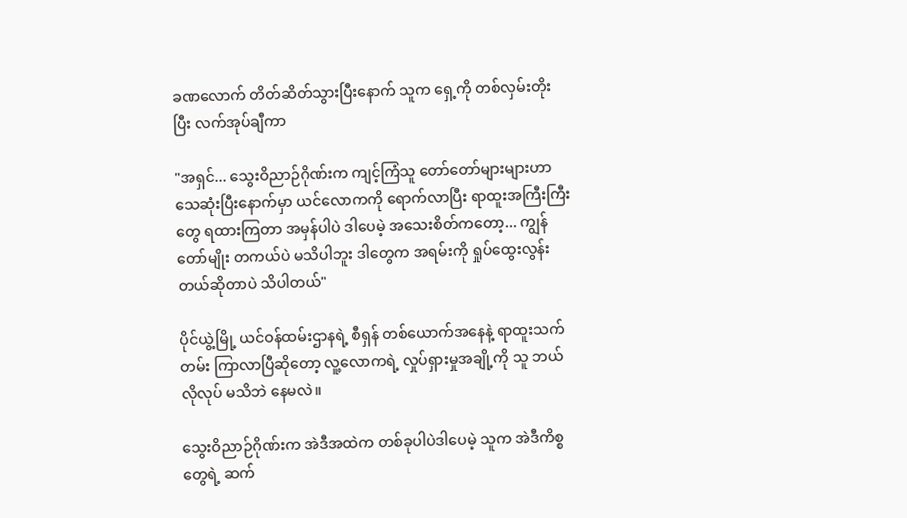ခဏလောက် တိတ်ဆိတ်သွားပြီးနောက် သူက ရှေ့ကို တစ်လှမ်းတိုးပြီး လက်အုပ်ချီကာ

"အရှင်... သွေးဝိညာဉ်ဂိုဏ်းက ကျင့်ကြံသူ တော်တော်များများဟာ သေဆုံးပြီးနောက်မှာ ယင်လောကကို ရောက်လာပြီး ရာထူးအကြီးကြီးတွေ ရထားကြတာ အမှန်ပါပဲ ဒါပေမဲ့ အသေးစိတ်ကတော့... ကျွန်တော်မျိုး တကယ်ပဲ မသိပါဘူး ဒါတွေက အရမ်းကို ရှုပ်ထွေးလွန်းတယ်ဆိုတာပဲ သိပါတယ်"

ပိုင်ယွဲ့မြို့ ယင်ဝန်ထမ်းဌာနရဲ့ စီရှန် တစ်ယောက်အနေနဲ့ ရာထူးသက်တမ်း ကြာလာပြီဆိုတော့ လူ့လောကရဲ့ လှုပ်ရှားမှုအချို့ကို သူ ဘယ်လိုလုပ် မသိဘဲ နေမလဲ။

သွေးဝိညာဉ်ဂိုဏ်းက အဲဒီအထဲက တစ်ခုပါပဲဒါပေမဲ့ သူက အဲဒီကိစ္စတွေရဲ့ ဆက်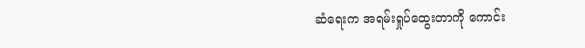ဆံရေးက အရမ်းရှုပ်ထွေးတာကို ကောင်း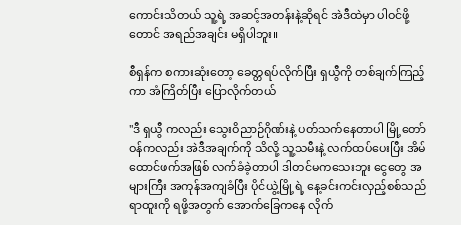ကောင်းသိတယ် သူ့ရဲ့ အဆင့်အတန်းနဲ့ဆိုရင် အဲဒီထဲမှာ ပါဝင်ဖို့တောင် အရည်အချင်း မရှိပါဘူး။

စီရှန်က စကားဆုံးတော့ ခေတ္တရပ်လိုက်ပြီး ရှယွီကို တစ်ချက်ကြည့်ကာ အံကြိတ်ပြီး ပြောလိုက်တယ်

"ဒီ ရှယွီ ကလည်း သွေးဝိညာဉ်ဂိုဏ်းနဲ့ ပတ်သက်နေတာပါ မြို့တော်ဝန်ကလည်း အဲဒီအချက်ကို သိလို့ သူ့သမီးနဲ့ လက်ထပ်ပေးပြီး အိမ်ထောင်ဖက်အဖြစ် လက်ခံခဲ့တာပါ ဒါတင်မကသေးဘူး ငွေတွေ အများကြီး အကုန်အကျခံပြီး ပိုင်ယွဲ့မြို့ရဲ့ နေ့ခင်းကင်းလှည့်စစ်သည် ရာထူးကို ရဖို့အတွက် အောက်ခြေကနေ လိုက်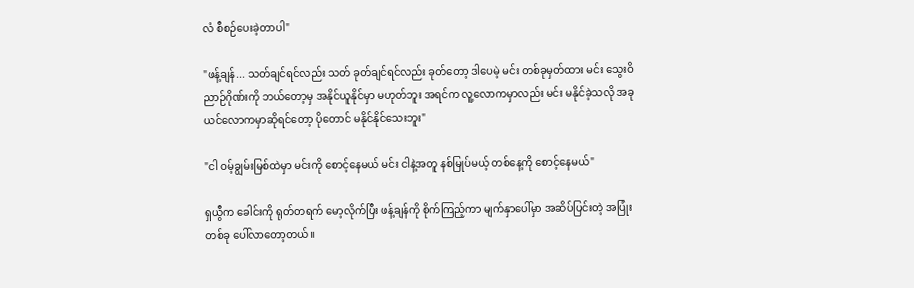လံ စီစဉ်ပေးခဲ့တာပါ"

"ဖန့်ချန်... သတ်ချင်ရင်လည်း သတ် ခုတ်ချင်ရင်လည်း ခုတ်တော့ ဒါပေမဲ့ မင်း တစ်ခုမှတ်ထား မင်း သွေးဝိညာဉ်ဂိုဏ်းကို ဘယ်တော့မှ အနိုင်ယူနိုင်မှာ မဟုတ်ဘူး အရင်က လူ့လောကမှာလည်း မင်း မနိုင်ခဲ့သလို အခု ယင်လောကမှာဆိုရင်တော့ ပိုတောင် မနိုင်နိုင်သေးဘူး"

"ငါ ဝမ့်ချွမ်းမြစ်ထဲမှာ မင်းကို စောင့်နေမယ် မင်း ငါနဲ့အတူ နစ်မြုပ်မယ့် တစ်နေ့ကို စောင့်နေမယ်"

ရှယွီက ခေါင်းကို ရုတ်တရက် မော့လိုက်ပြီး ဖန့်ချန်ကို စိုက်ကြည့်ကာ မျက်နှာပေါ်မှာ အဆိပ်ပြင်းတဲ့ အပြုံးတစ်ခု ပေါ်လာတော့တယ်။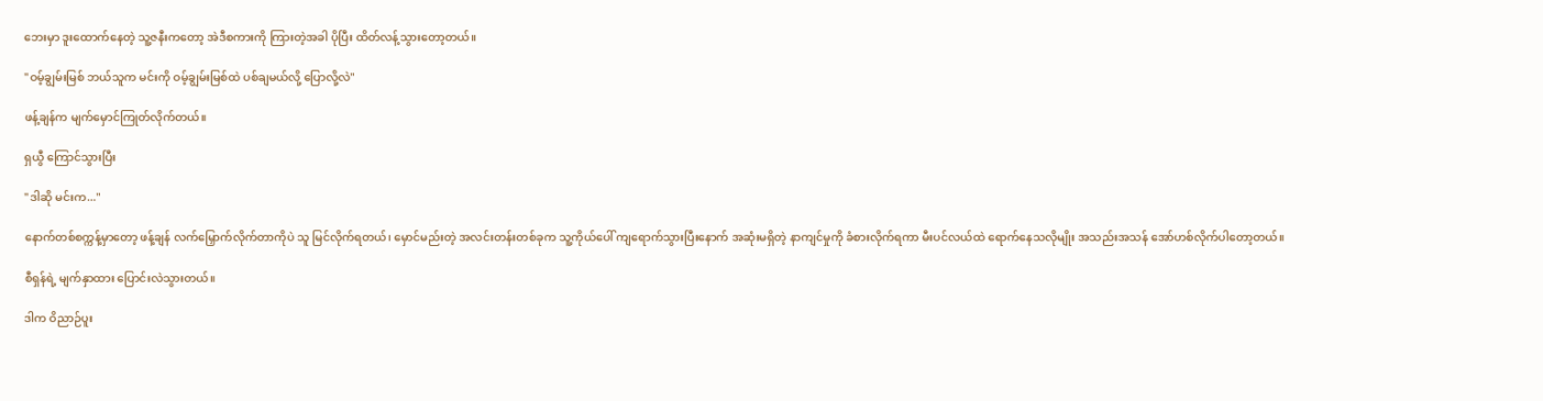ဘေးမှာ ဒူးထောက်နေတဲ့ သူ့ဇနီးကတော့ အဲဒီစကားကို ကြားတဲ့အခါ ပိုပြီး ထိတ်လန့်သွားတော့တယ်။

"ဝမ့်ချွမ်းမြစ် ဘယ်သူက မင်းကို ဝမ့်ချွမ်းမြစ်ထဲ ပစ်ချမယ်လို့ ပြောလို့လဲ"

ဖန့်ချန်က မျက်မှောင်ကြုတ်လိုက်တယ်။

ရှယွီ ကြောင်သွားပြီး

"ဒါဆို မင်းက..."

နောက်တစ်စက္ကန့်မှာတော့ ဖန့်ချန် လက်မြှောက်လိုက်တာကိုပဲ သူ မြင်လိုက်ရတယ်၊ မှောင်မည်းတဲ့ အလင်းတန်းတစ်ခုက သူ့ကိုယ်ပေါ် ကျရောက်သွားပြီးနောက် အဆုံးမရှိတဲ့ နာကျင်မှုကို ခံစားလိုက်ရကာ မီးပင်လယ်ထဲ ရောက်နေသလိုမျိုး အသည်းအသန် အော်ဟစ်လိုက်ပါတော့တယ်။

စီရှန်ရဲ့ မျက်နှာထား ပြောင်းလဲသွားတယ်။

ဒါက ဝိညာဉ်ပူး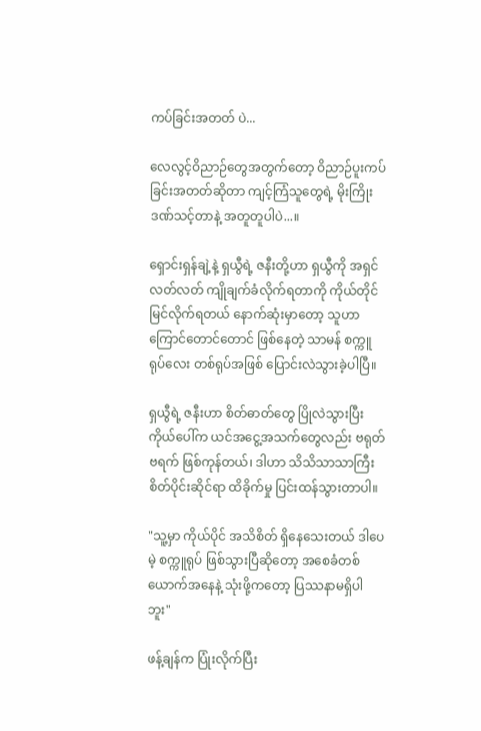ကပ်ခြင်းအတတ် ပဲ...

လေလွင့်ဝိညာဉ်တွေအတွက်တော့ ဝိညာဉ်ပူးကပ်ခြင်းအတတ်ဆိုတာ ကျင့်ကြံသူတွေရဲ့ မိုးကြိုးဒဏ်သင့်တာနဲ့ အတူတူပါပဲ...။

ရှောင်းရှန်ချဲ့နဲ့ ရှယွီရဲ့ ဇနီးတို့ဟာ ရှယွီကို အရှင်လတ်လတ် ကျိုချက်ခံလိုက်ရတာကို ကိုယ်တိုင် မြင်လိုက်ရတယ် နောက်ဆုံးမှာတော့ သူဟာ ကြောင်တောင်တောင် ဖြစ်နေတဲ့ သာမန် စက္ကူရုပ်လေး တစ်ရုပ်အဖြစ် ပြောင်းလဲသွားခဲ့ပါပြီ။

ရှယွီရဲ့ ဇနီးဟာ စိတ်ဓာတ်တွေ ပြိုလဲသွားပြီး ကိုယ်ပေါ်က ယင်အငွေ့အသက်တွေလည်း ဗရုတ်ဗရက် ဖြစ်ကုန်တယ်၊ ဒါဟာ သိသိသာသာကြီး စိတ်ပိုင်းဆိုင်ရာ ထိခိုက်မှု ပြင်းထန်သွားတာပါ။

"သူ့မှာ ကိုယ်ပိုင် အသိစိတ် ရှိနေသေးတယ် ဒါပေမဲ့ စက္ကူရုပ် ဖြစ်သွားပြီဆိုတော့ အစေခံတစ်ယောက်အနေနဲ့ သုံးဖို့ကတော့ ပြဿနာမရှိပါဘူး"

ဖန့်ချန်က ပြုံးလိုက်ပြီး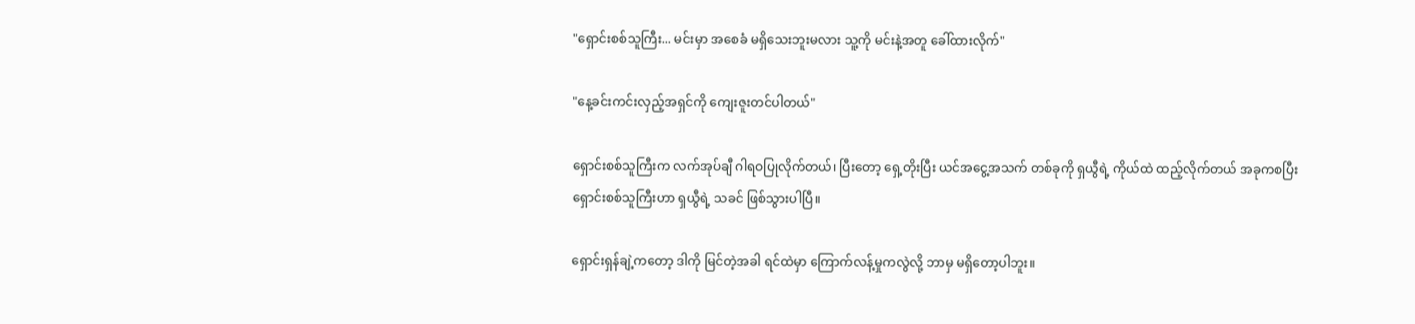"ရှောင်းစစ်သူကြီး... မင်းမှာ အစေခံ မရှိသေးဘူးမလား သူ့ကို မင်းနဲ့အတူ ခေါ်ထားလိုက်"

"နေ့ခင်းကင်းလှည့်အရှင်ကို ကျေးဇူးတင်ပါတယ်"

ရှောင်းစစ်သူကြီးက လက်အုပ်ချီ ဂါရဝပြုလိုက်တယ်၊ ပြီးတော့ ရှေ့တိုးပြီး ယင်အငွေ့အသက် တစ်ခုကို ရှယွီရဲ့ ကိုယ်ထဲ ထည့်လိုက်တယ် အခုကစပြီး ရှောင်းစစ်သူကြီးဟာ ရှယွီရဲ့ သခင် ဖြစ်သွားပါပြီ။

ရှောင်းရှန်ချဲ့ကတော့ ဒါကို မြင်တဲ့အခါ ရင်ထဲမှာ ကြောက်လန့်မှုကလွဲလို့ ဘာမှ မရှိတော့ပါဘူး။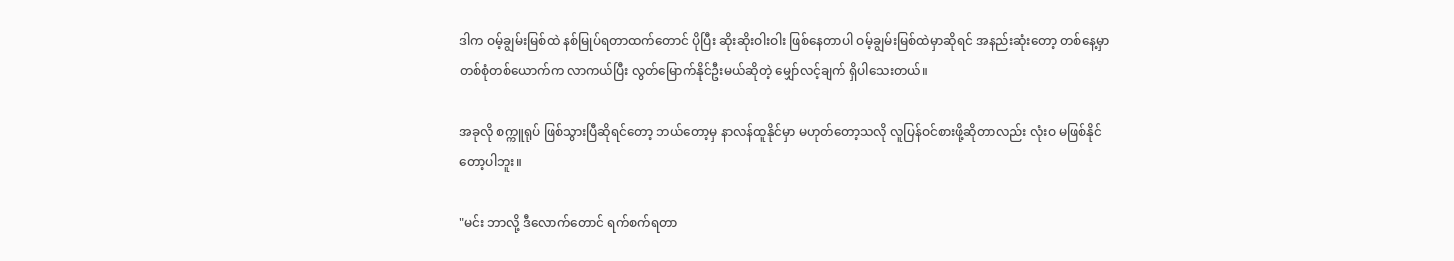ဒါက ဝမ့်ချွမ်းမြစ်ထဲ နစ်မြုပ်ရတာထက်တောင် ပိုပြီး ဆိုးဆိုးဝါးဝါး ဖြစ်နေတာပါ ဝမ့်ချွမ်းမြစ်ထဲမှာဆိုရင် အနည်းဆုံးတော့ တစ်နေ့မှာ တစ်စုံတစ်ယောက်က လာကယ်ပြီး လွတ်မြောက်နိုင်ဦးမယ်ဆိုတဲ့ မျှော်လင့်ချက် ရှိပါသေးတယ်။

အခုလို စက္ကူရုပ် ဖြစ်သွားပြီဆိုရင်တော့ ဘယ်တော့မှ နာလန်ထူနိုင်မှာ မဟုတ်တော့သလို လူပြန်ဝင်စားဖို့ဆိုတာလည်း လုံးဝ မဖြစ်နိုင်တော့ပါဘူး။

"မင်း ဘာလို့ ဒီလောက်တောင် ရက်စက်ရတာ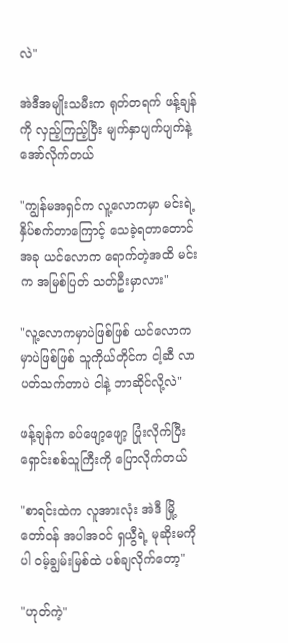လဲ"

အဲဒီအမျိုးသမီးက ရုတ်တရက် ဖန့်ချန်ကို လှည့်ကြည့်ပြီး မျက်နှာပျက်ပျက်နဲ့ အော်လိုက်တယ်

"ကျွန်မအရှင်က လူ့လောကမှာ မင်းရဲ့ နှိပ်စက်တာကြောင့် သေခဲ့ရတာတောင် အခု ယင်လောက ရောက်တဲ့အထိ မင်းက အမြစ်ပြတ် သတ်ဦးမှာလား"

"လူ့လောကမှာပဲဖြစ်ဖြစ် ယင်လောကမှာပဲဖြစ်ဖြစ် သူကိုယ်တိုင်က ငါ့ဆီ လာပတ်သက်တာပဲ ငါနဲ့ ဘာဆိုင်လို့လဲ"

ဖန့်ချန်က ခပ်ဖျော့ဖျော့ ပြုံးလိုက်ပြီး ရှောင်းစစ်သူကြီးကို ပြောလိုက်တယ်

"စာရင်းထဲက လူအားလုံး အဲဒီ မြို့တော်ဝန် အပါအဝင် ရှယွီရဲ့ မုဆိုးမကိုပါ ဝမ့်ချွမ်းမြစ်ထဲ ပစ်ချလိုက်တော့"

"ဟုတ်ကဲ့"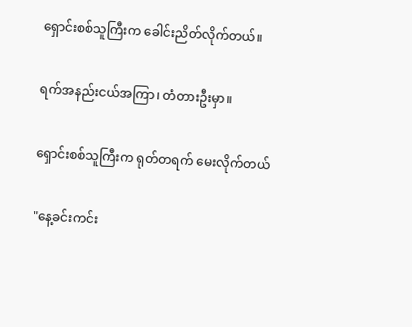ရှောင်းစစ်သူကြီးက ခေါင်းညိတ်လိုက်တယ်။

ရက်အနည်းငယ်အကြာ၊ တံတားဦးမှာ။

ရှောင်းစစ်သူကြီးက ရုတ်တရက် မေးလိုက်တယ်

"နေ့ခင်းကင်း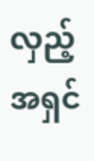လှည့်အရှင်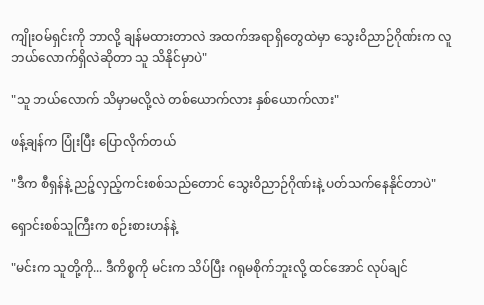ကျိုးဝမ်ရှင်းကို ဘာလို့ ချန်မထားတာလဲ အထက်အရာရှိတွေထဲမှာ သွေးဝိညာဉ်ဂိုဏ်းက လူ ဘယ်လောက်ရှိလဲဆိုတာ သူ သိနိုင်မှာပဲ"

"သူ ဘယ်လောက် သိမှာမလို့လဲ တစ်ယောက်လား နှစ်ယောက်လား"

ဖန့်ချန်က ပြုံးပြီး ပြောလိုက်တယ်

"ဒီက စီရှန်နဲ့ ညဉ့်လှည့်ကင်းစစ်သည်တောင် သွေးဝိညာဉ်ဂိုဏ်းနဲ့ ပတ်သက်နေနိုင်တာပဲ"

ရှောင်းစစ်သူကြီးက စဉ်းစားဟန်နဲ့

"မင်းက သူတို့ကို... ဒီကိစ္စကို မင်းက သိပ်ပြီး ဂရုမစိုက်ဘူးလို့ ထင်အောင် လုပ်ချင်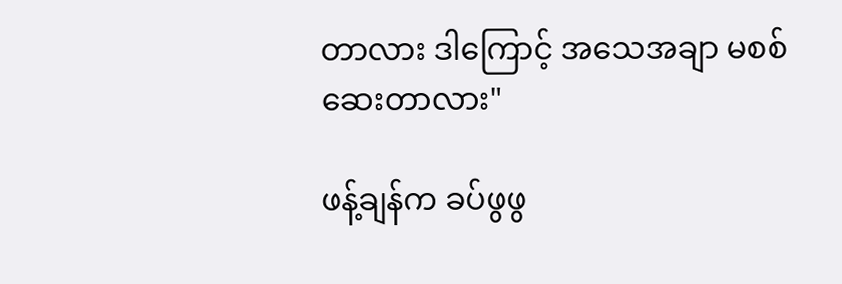တာလား ဒါကြောင့် အသေအချာ မစစ်ဆေးတာလား"

ဖန့်ချန်က ခပ်ဖွဖွ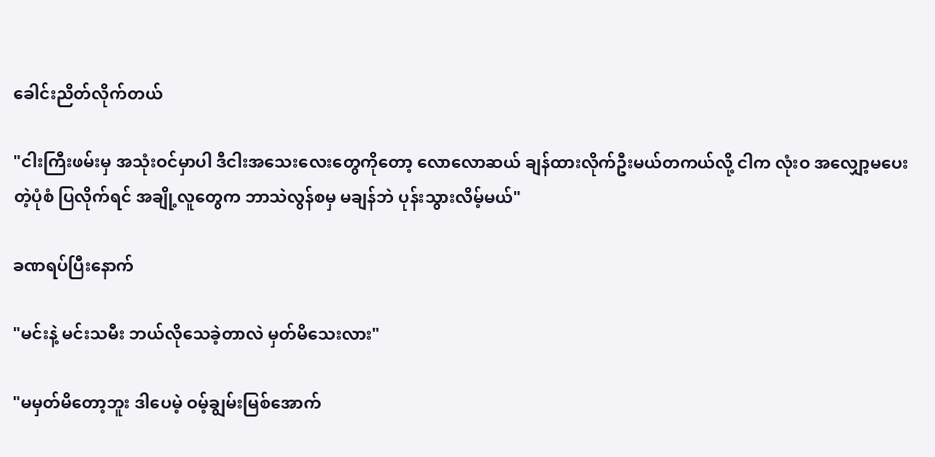ခေါင်းညိတ်လိုက်တယ်

"ငါးကြီးဖမ်းမှ အသုံးဝင်မှာပါ ဒီငါးအသေးလေးတွေကိုတော့ လောလောဆယ် ချန်ထားလိုက်ဦးမယ်တကယ်လို့ ငါက လုံးဝ အလျှော့မပေးတဲ့ပုံစံ ပြလိုက်ရင် အချို့လူတွေက ဘာသဲလွန်စမှ မချန်ဘဲ ပုန်းသွားလိမ့်မယ်"

ခဏရပ်ပြီးနောက်

"မင်းနဲ့ မင်းသမီး ဘယ်လိုသေခဲ့တာလဲ မှတ်မိသေးလား"

"မမှတ်မိတော့ဘူး ဒါပေမဲ့ ဝမ့်ချွမ်းမြစ်အောက်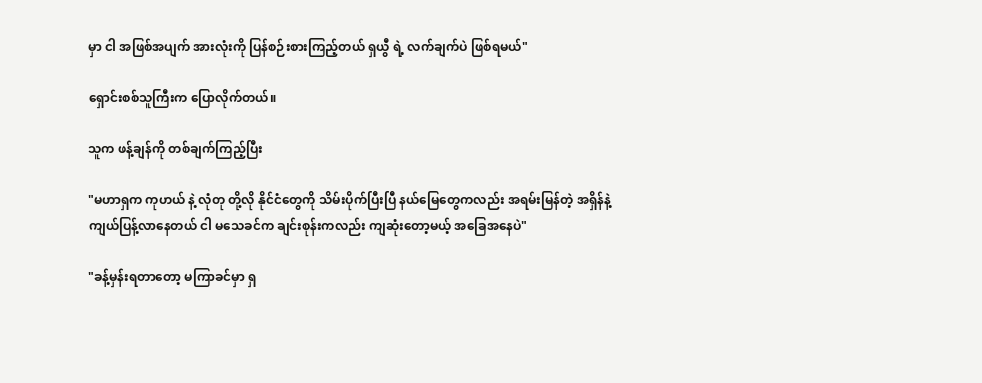မှာ ငါ အဖြစ်အပျက် အားလုံးကို ပြန်စဉ်းစားကြည့်တယ် ရှယွီ ရဲ့ လက်ချက်ပဲ ဖြစ်ရမယ်"

ရှောင်းစစ်သူကြီးက ပြောလိုက်တယ်။

သူက ဖန့်ချန်ကို တစ်ချက်ကြည့်ပြီး

"မဟာရှက ကုဟယ် နဲ့ လုံတု တို့လို နိုင်ငံတွေကို သိမ်းပိုက်ပြီးပြီ နယ်မြေတွေကလည်း အရမ်းမြန်တဲ့ အရှိန်နဲ့ ကျယ်ပြန့်လာနေတယ် ငါ မသေခင်က ချင်းစုန်းကလည်း ကျဆုံးတော့မယ့် အခြေအနေပဲ"

"ခန့်မှန်းရတာတော့ မကြာခင်မှာ ရှ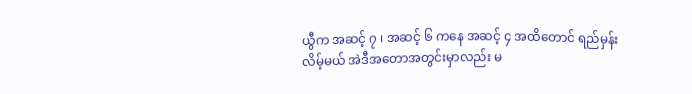ယွီက အဆင့် ၇ ၊ အဆင့် ၆ ကနေ အဆင့် ၄ အထိတောင် ရည်မှန်းလိမ့်မယ် အဲဒီအတောအတွင်းမှာလည်း မ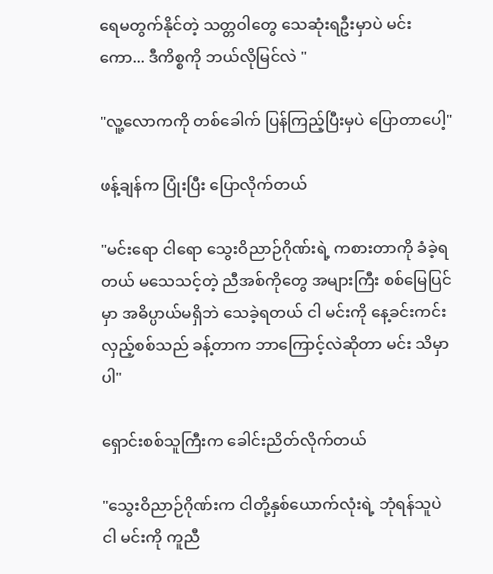ရေမတွက်နိုင်တဲ့ သတ္တဝါတွေ သေဆုံးရဦးမှာပဲ မင်းကော... ဒီကိစ္စကို ဘယ်လိုမြင်လဲ "

"လူ့လောကကို တစ်ခေါက် ပြန်ကြည့်ပြီးမှပဲ ပြောတာပေါ့"

ဖန့်ချန်က ပြုံးပြီး ပြောလိုက်တယ်

"မင်းရော ငါရော သွေးဝိညာဉ်ဂိုဏ်းရဲ့ ကစားတာကို ခံခဲ့ရတယ် မသေသင့်တဲ့ ညီအစ်ကိုတွေ အများကြီး စစ်မြေပြင်မှာ အဓိပ္ပာယ်မရှိဘဲ သေခဲ့ရတယ် ငါ မင်းကို နေ့ခင်းကင်းလှည့်စစ်သည် ခန့်တာက ဘာကြောင့်လဲဆိုတာ မင်း သိမှာပါ"

ရှောင်းစစ်သူကြီးက ခေါင်းညိတ်လိုက်တယ်

"သွေးဝိညာဉ်ဂိုဏ်းက ငါတို့နှစ်ယောက်လုံးရဲ့ ဘုံရန်သူပဲ ငါ မင်းကို ကူညီ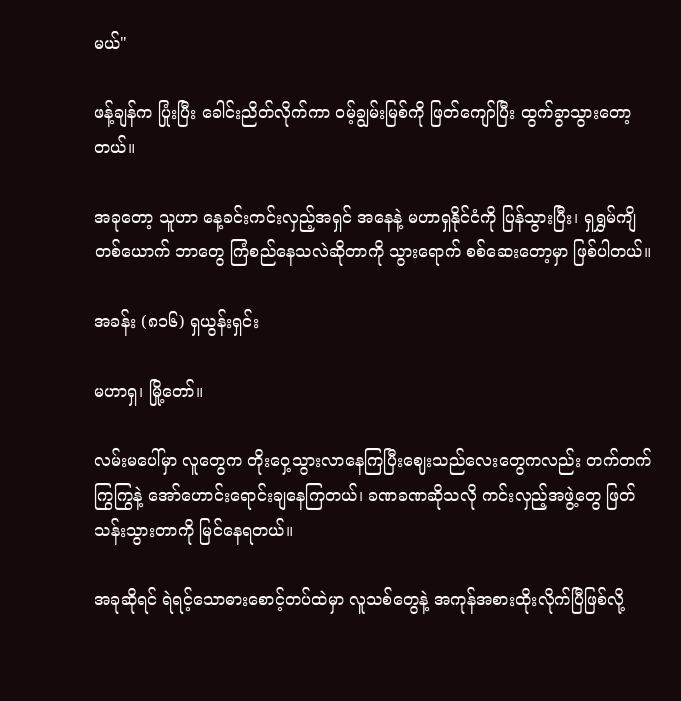မယ်"

ဖန့်ချန်က ပြုံးပြီး ခေါင်းညိတ်လိုက်ကာ ဝမ့်ချွမ်းမြစ်ကို ဖြတ်ကျော်ပြီး ထွက်ခွာသွားတော့တယ်။

အခုတော့ သူဟာ နေ့ခင်းကင်းလှည့်အရှင် အနေနဲ့ မဟာရှနိုင်ငံကို ပြန်သွားပြီး၊ ရှရွှမ်ကျိ တစ်ယောက် ဘာတွေ ကြံစည်နေသလဲဆိုတာကို သွားရောက် စစ်ဆေးတော့မှာ ဖြစ်ပါတယ်။

အခန်း (၈၁၆) ရှယွန်းရှင်း

မဟာရှ၊ မြို့တော်။

လမ်းမပေါ်မှာ လူတွေက တိုးဝှေ့သွားလာနေကြပြီးဈေးသည်လေးတွေကလည်း တက်တက်ကြွကြွနဲ့ အော်ဟောင်းရောင်းချနေကြတယ်၊ ခဏခဏဆိုသလို ကင်းလှည့်အဖွဲ့တွေ ဖြတ်သန်းသွားတာကို မြင်နေရတယ်။

အခုဆိုရင် ရဲရင့်သောဓားစောင့်တပ်ထဲမှာ လူသစ်တွေနဲ့ အကုန်အစားထိုးလိုက်ပြီဖြစ်လို့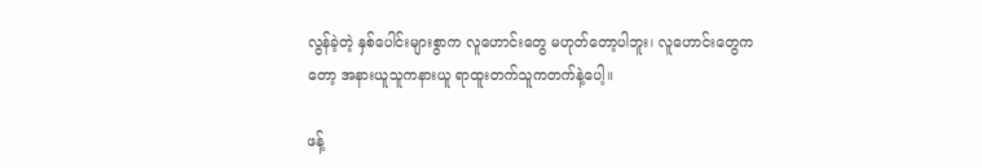လွန်ခဲ့တဲ့ နှစ်ပေါင်းများစွာက လူဟောင်းတွေ မဟုတ်တော့ပါဘူး၊ လူဟောင်းတွေကတော့ အနားယူသူကနားယူ ရာထူးတက်သူကတက်နဲ့ပေါ့။

ဖန့်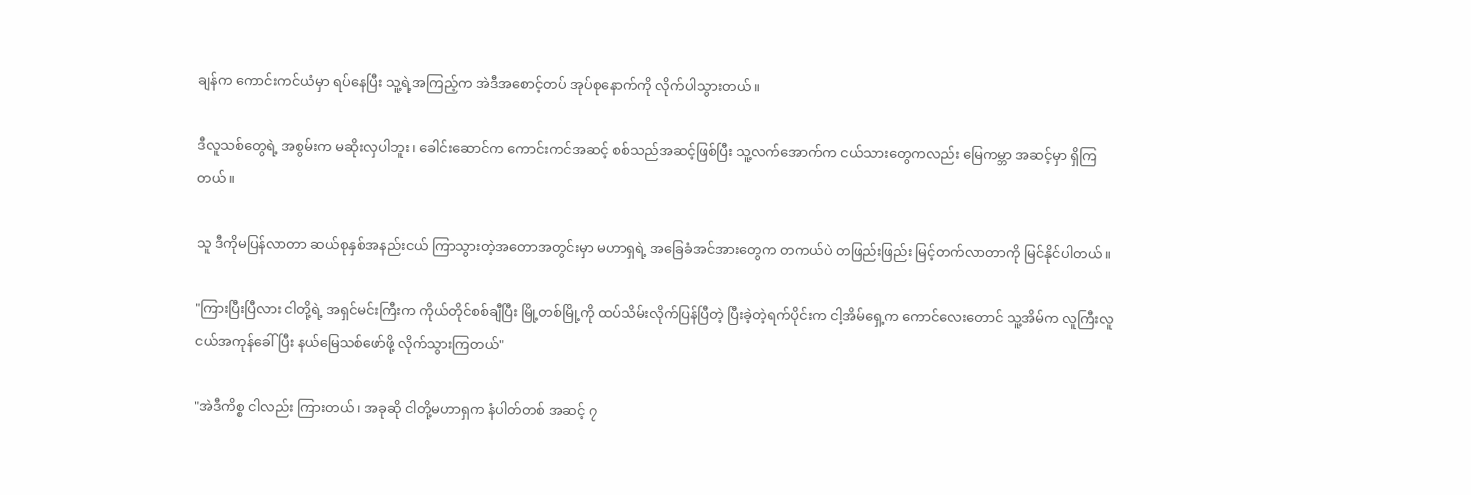ချန်က ကောင်းကင်ယံမှာ ရပ်နေပြီး သူ့ရဲ့အကြည့်က အဲဒီအစောင့်တပ် အုပ်စုနောက်ကို လိုက်ပါသွားတယ်။

ဒီလူသစ်တွေရဲ့ အစွမ်းက မဆိုးလှပါဘူး၊ ခေါင်းဆောင်က ကောင်းကင်အဆင့် စစ်သည်အဆင့်ဖြစ်ပြီး သူ့လက်အောက်က ငယ်သားတွေကလည်း မြေကမ္ဘာ အဆင့်မှာ ရှိကြတယ်။

သူ ဒီကိုမပြန်လာတာ ဆယ်စုနှစ်အနည်းငယ် ကြာသွားတဲ့အတောအတွင်းမှာ မဟာရှရဲ့ အခြေခံအင်အားတွေက တကယ်ပဲ တဖြည်းဖြည်း မြင့်တက်လာတာကို မြင်နိုင်ပါတယ်။

"ကြားပြီးပြီလား ငါတို့ရဲ့ အရှင်မင်းကြီးက ကိုယ်တိုင်စစ်ချီပြီး မြို့တစ်မြို့ကို ထပ်သိမ်းလိုက်ပြန်ပြီတဲ့ ပြီးခဲ့တဲ့ရက်ပိုင်းက ငါ့အိမ်ရှေ့က ကောင်လေးတောင် သူ့အိမ်က လူကြီးလူငယ်အကုန်ခေါ်ပြီး နယ်မြေသစ်ဖော်ဖို့ လိုက်သွားကြတယ်"

"အဲဒီကိစ္စ ငါလည်း ကြားတယ်၊ အခုဆို ငါတို့မဟာရှက နံပါတ်တစ် အဆင့် ၇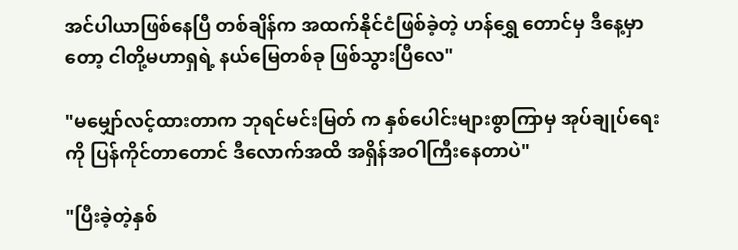အင်ပါယာဖြစ်နေပြီ တစ်ချိန်က အထက်နိုင်ငံဖြစ်ခဲ့တဲ့ ဟန်ရွှေ တောင်မှ ဒီနေ့မှာတော့ ငါတို့မဟာရှရဲ့ နယ်မြေတစ်ခု ဖြစ်သွားပြီလေ"

"မမျှော်လင့်ထားတာက ဘုရင်မင်းမြတ် က နှစ်ပေါင်းများစွာကြာမှ အုပ်ချုပ်ရေးကို ပြန်ကိုင်တာတောင် ဒီလောက်အထိ အရှိန်အဝါကြီးနေတာပဲ"

"ပြီးခဲ့တဲ့နှစ်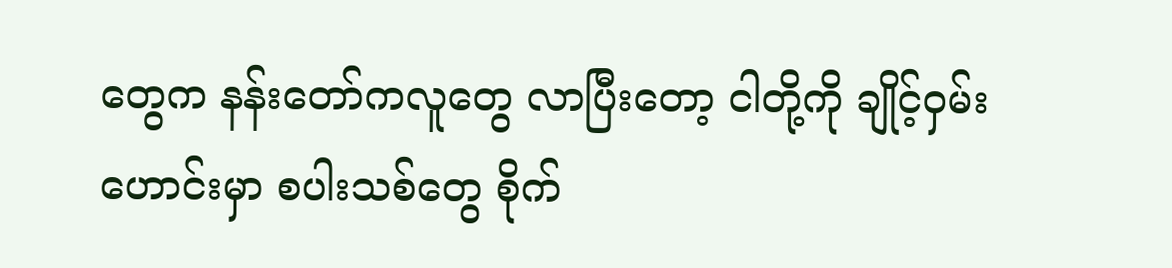တွေက နန်းတော်ကလူတွေ လာပြီးတော့ ငါတို့ကို ချိုင့်ဝှမ်းဟောင်းမှာ စပါးသစ်တွေ စိုက်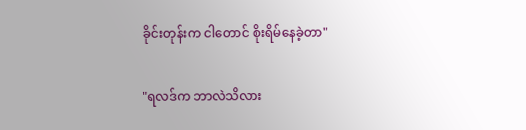ခိုင်းတုန်းက ငါတောင် စိုးရိမ်နေခဲ့တာ"

"ရလဒ်က ဘာလဲသိလား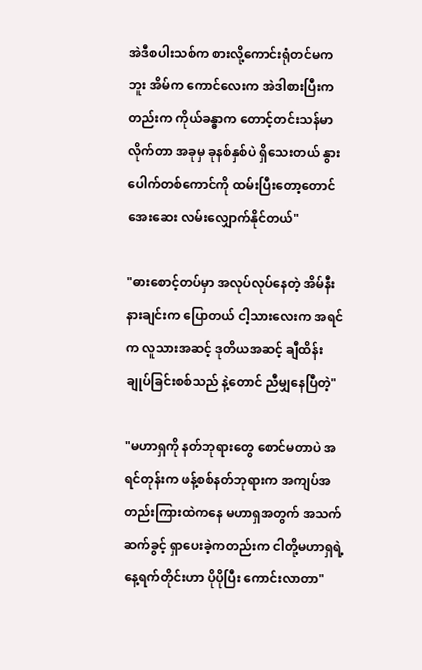အဲဒီစပါးသစ်က စားလို့ကောင်းရုံတင်မကဘူး အိမ်က ကောင်လေးက အဲဒါစားပြီးကတည်းက ကိုယ်ခန္ဓာက တောင့်တင်းသန်မာလိုက်တာ အခုမှ ခုနစ်နှစ်ပဲ ရှိသေးတယ် နွားပေါက်တစ်ကောင်ကို ထမ်းပြီးတော့တောင် အေးဆေး လမ်းလျှောက်နိုင်တယ်"

"ဓားစောင့်တပ်မှာ အလုပ်လုပ်နေတဲ့ အိမ်နီးနားချင်းက ပြောတယ် ငါ့သားလေးက အရင်က လူသားအဆင့် ဒုတိယအဆင့် ချီထိန်းချုပ်ခြင်းစစ်သည် နဲ့တောင် ညီမျှနေပြီတဲ့"

"မဟာရှကို နတ်ဘုရားတွေ စောင်မတာပဲ အရင်တုန်းက ဖန့်စစ်နတ်ဘုရားက အကျပ်အတည်းကြားထဲကနေ မဟာရှအတွက် အသက်ဆက်ခွင့် ရှာပေးခဲ့ကတည်းက ငါတို့မဟာရှရဲ့ နေ့ရက်တိုင်းဟာ ပိုပိုပြီး ကောင်းလာတာ"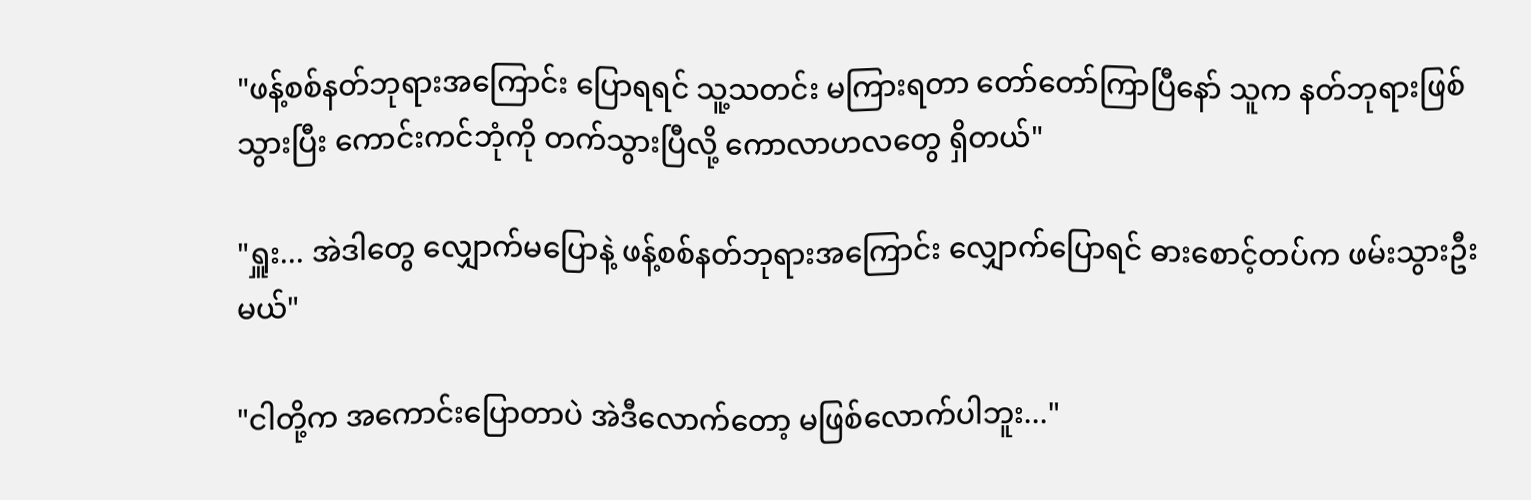"ဖန့်စစ်နတ်ဘုရားအကြောင်း ပြောရရင် သူ့သတင်း မကြားရတာ တော်တော်ကြာပြီနော် သူက နတ်ဘုရားဖြစ်သွားပြီး ကောင်းကင်ဘုံကို တက်သွားပြီလို့ ကောလာဟလတွေ ရှိတယ်"

"ရှူး... အဲဒါတွေ လျှောက်မပြောနဲ့ ဖန့်စစ်နတ်ဘုရားအကြောင်း လျှောက်ပြောရင် ဓားစောင့်တပ်က ဖမ်းသွားဦးမယ်"

"ငါတို့က အကောင်းပြောတာပဲ အဲဒီလောက်တော့ မဖြစ်လောက်ပါဘူး..."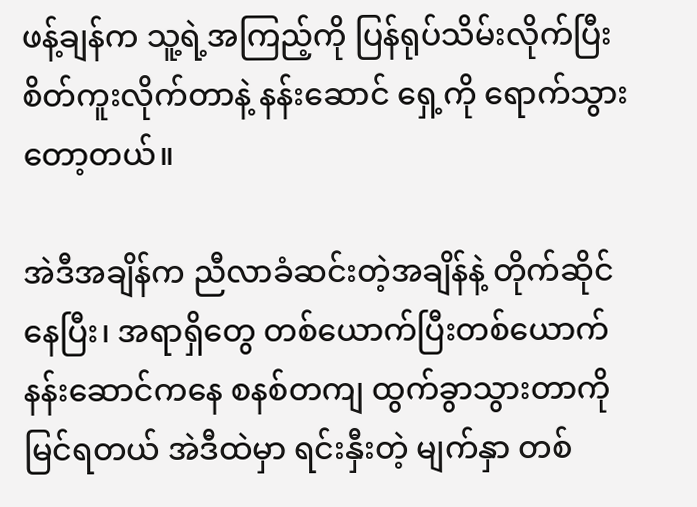ဖန့်ချန်က သူ့ရဲ့အကြည့်ကို ပြန်ရုပ်သိမ်းလိုက်ပြီး စိတ်ကူးလိုက်တာနဲ့ နန်းဆောင် ရှေ့ကို ရောက်သွားတော့တယ်။

အဲဒီအချိန်က ညီလာခံဆင်းတဲ့အချိန်နဲ့ တိုက်ဆိုင်နေပြီး၊ အရာရှိတွေ တစ်ယောက်ပြီးတစ်ယောက် နန်းဆောင်ကနေ စနစ်တကျ ထွက်ခွာသွားတာကို မြင်ရတယ် အဲဒီထဲမှာ ရင်းနှီးတဲ့ မျက်နှာ တစ်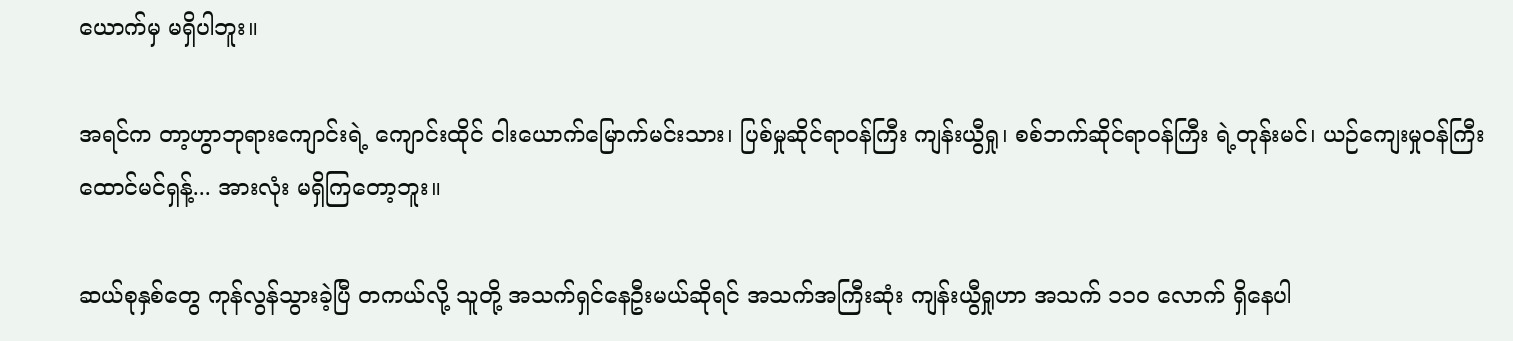ယောက်မှ မရှိပါဘူး။

အရင်က တာ့ဟွာဘုရားကျောင်းရဲ့ ကျောင်းထိုင် ငါးယောက်မြောက်မင်းသား၊ ပြစ်မှုဆိုင်ရာဝန်ကြီး ကျန်းယွီရှု၊ စစ်ဘက်ဆိုင်ရာဝန်ကြီး ရဲ့တုန်းမင်၊ ယဉ်ကျေးမှုဝန်ကြီး ထောင်မင်ရှန့်... အားလုံး မရှိကြတော့ဘူး။

ဆယ်စုနှစ်တွေ ကုန်လွန်သွားခဲ့ပြီ တကယ်လို့ သူတို့ အသက်ရှင်နေဦးမယ်ဆိုရင် အသက်အကြီးဆုံး ကျန်းယွီရှုဟာ အသက် ၁၁၀ လောက် ရှိနေပါ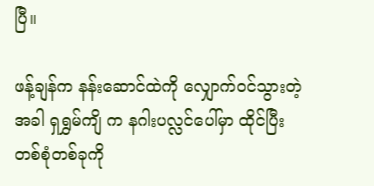ပြီ။

ဖန့်ချန်က နန်းဆောင်ထဲကို လျှောက်ဝင်သွားတဲ့အခါ ရှရွှမ်ကျိ က နဂါးပလ္လင်ပေါ်မှာ ထိုင်ပြီး တစ်စုံတစ်ခုကို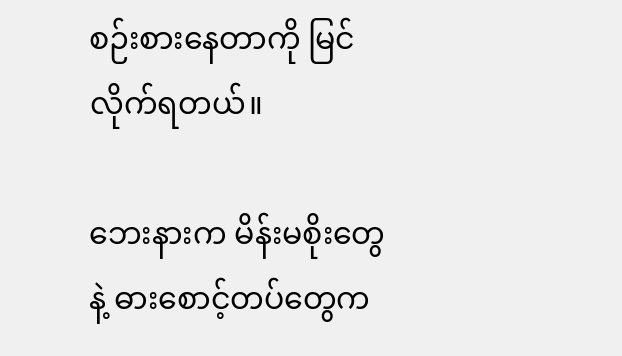စဉ်းစားနေတာကို မြင်လိုက်ရတယ်။

ဘေးနားက မိန်းမစိုးတွေနဲ့ ဓားစောင့်တပ်တွေက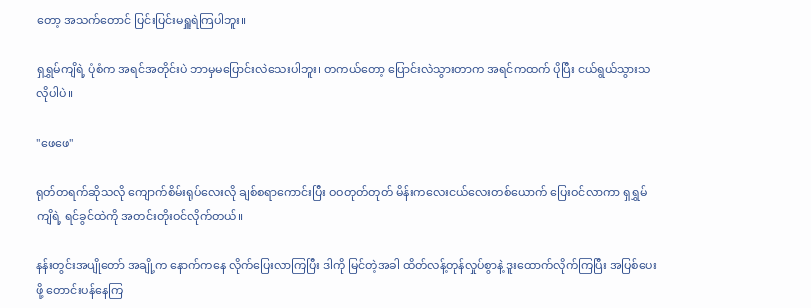တော့ အသက်တောင် ပြင်းပြင်းမရှူရဲကြပါဘူး။

ရှရွှမ်ကျိရဲ့ ပုံစံက အရင်အတိုင်းပဲ ဘာမှမပြောင်းလဲသေးပါဘူး၊ တကယ်တော့ ပြောင်းလဲသွားတာက အရင်ကထက် ပိုပြီး ငယ်ရွယ်သွားသလိုပါပဲ။

"ဖေဖေ"

ရုတ်တရက်ဆိုသလို ကျောက်စိမ်းရုပ်လေးလို ချစ်စရာကောင်းပြီး ဝဝတုတ်တုတ် မိန်းကလေးငယ်လေးတစ်ယောက် ပြေးဝင်လာကာ ရှရွှမ်ကျိရဲ့ ရင်ခွင်ထဲကို အတင်းတိုးဝင်လိုက်တယ်။

နန်းတွင်းအပျိုတော် အချို့က နောက်ကနေ လိုက်ပြေးလာကြပြီး ဒါကို မြင်တဲ့အခါ ထိတ်လန့်တုန်လှုပ်စွာနဲ့ ဒူးထောက်လိုက်ကြပြီး အပြစ်ပေးဖို့ တောင်းပန်နေကြ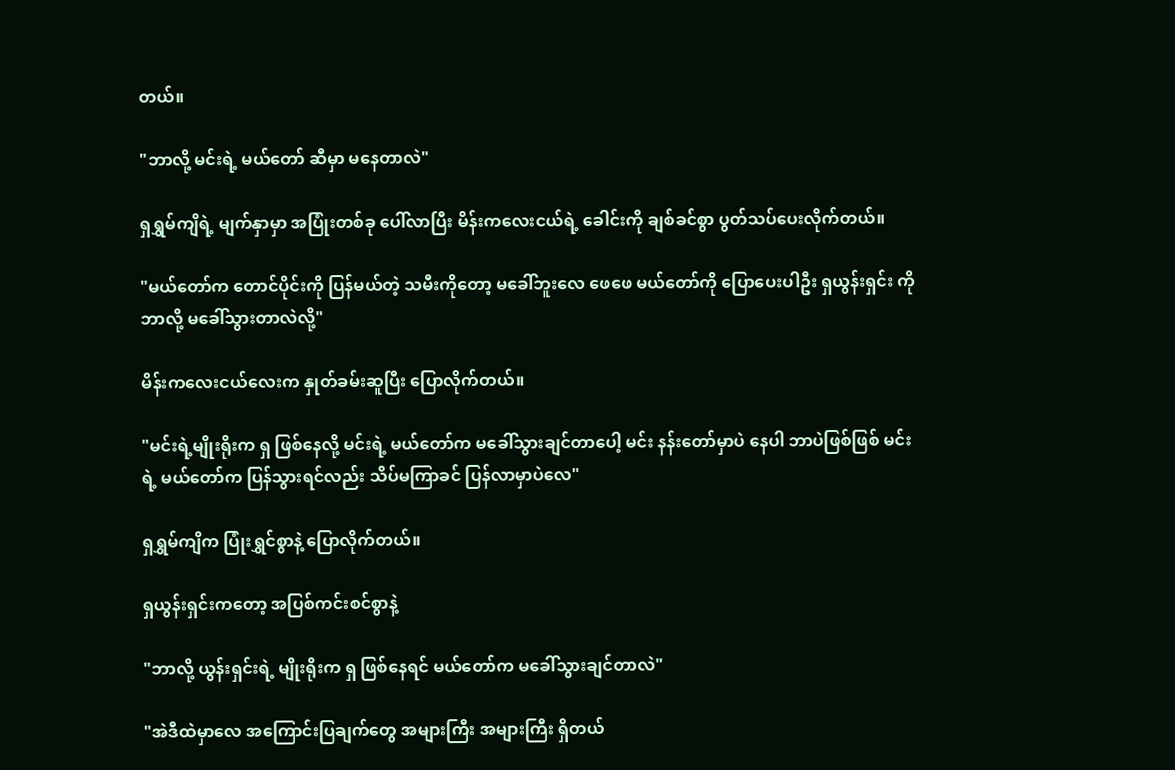တယ်။

"ဘာလို့ မင်းရဲ့ မယ်တော် ဆီမှာ မနေတာလဲ"

ရှရွှမ်ကျိရဲ့ မျက်နှာမှာ အပြုံးတစ်ခု ပေါ်လာပြီး မိန်းကလေးငယ်ရဲ့ ခေါင်းကို ချစ်ခင်စွာ ပွတ်သပ်ပေးလိုက်တယ်။

"မယ်တော်က တောင်ပိုင်းကို ပြန်မယ်တဲ့ သမီးကိုတော့ မခေါ်ဘူးလေ ဖေဖေ မယ်တော်ကို ပြောပေးပါဦး ရှယွန်းရှင်း ကို ဘာလို့ မခေါ်သွားတာလဲလို့"

မိန်းကလေးငယ်လေးက နှုတ်ခမ်းဆူပြီး ပြောလိုက်တယ်။

"မင်းရဲ့မျိုးရိုးက ရှ ဖြစ်နေလို့ မင်းရဲ့ မယ်တော်က မခေါ်သွားချင်တာပေါ့ မင်း နန်းတော်မှာပဲ နေပါ ဘာပဲဖြစ်ဖြစ် မင်းရဲ့ မယ်တော်က ပြန်သွားရင်လည်း သိပ်မကြာခင် ပြန်လာမှာပဲလေ"

ရှရွှမ်ကျိက ပြုံးရွှင်စွာနဲ့ ပြောလိုက်တယ်။

ရှယွန်းရှင်းကတော့ အပြစ်ကင်းစင်စွာနဲ့

"ဘာလို့ ယွန်းရှင်းရဲ့ မျိုးရိုးက ရှ ဖြစ်နေရင် မယ်တော်က မခေါ်သွားချင်တာလဲ"

"အဲဒီထဲမှာလေ အကြောင်းပြချက်တွေ အများကြီး အများကြီး ရှိတယ်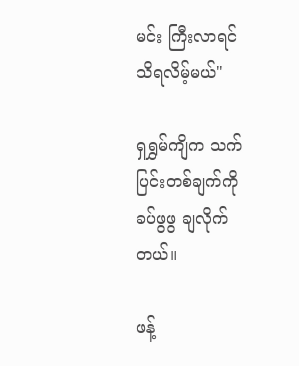မင်း ကြီးလာရင် သိရလိမ့်မယ်"

ရှရွှမ်ကျိက သက်ပြင်းတစ်ချက်ကို ခပ်ဖွဖွ ချလိုက်တယ်။

ဖန့်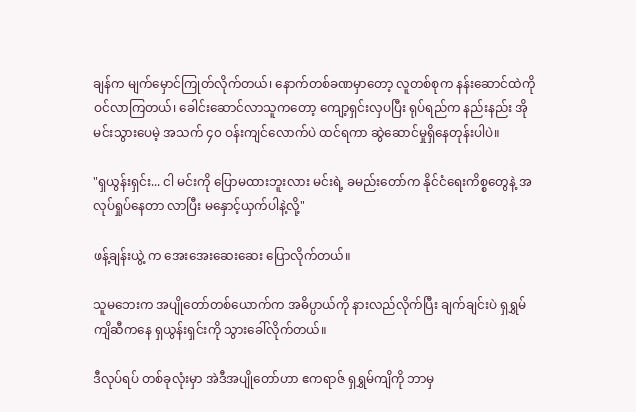ချန်က မျက်မှောင်ကြုတ်လိုက်တယ်၊ နောက်တစ်ခဏမှာတော့ လူတစ်စုက နန်းဆောင်ထဲကို ဝင်လာကြတယ်၊ ခေါင်းဆောင်လာသူကတော့ ကျော့ရှင်းလှပပြီး ရုပ်ရည်က နည်းနည်း အိုမင်းသွားပေမဲ့ အသက် ၄၀ ဝန်းကျင်လောက်ပဲ ထင်ရကာ ဆွဲဆောင်မှုရှိနေတုန်းပါပဲ။

"ရှယွန်းရှင်း... ငါ မင်းကို ပြောမထားဘူးလား မင်းရဲ့ ခမည်းတော်က နိုင်ငံရေးကိစ္စတွေနဲ့ အလုပ်ရှုပ်နေတာ လာပြီး မနှောင့်ယှက်ပါနဲ့လို့"

ဖန့်ချန်းယွဲ့ က အေးအေးဆေးဆေး ပြောလိုက်တယ်။

သူမဘေးက အပျိုတော်တစ်ယောက်က အဓိပ္ပာယ်ကို နားလည်လိုက်ပြီး ချက်ချင်းပဲ ရှရွှမ်ကျိဆီကနေ ရှယွန်းရှင်းကို သွားခေါ်လိုက်တယ်။

ဒီလုပ်ရပ် တစ်ခုလုံးမှာ အဲဒီအပျိုတော်ဟာ ဧကရာဇ် ရှရွှမ်ကျိကို ဘာမှ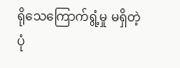ရိုသေကြောက်ရွံ့မှု မရှိတဲ့ပုံ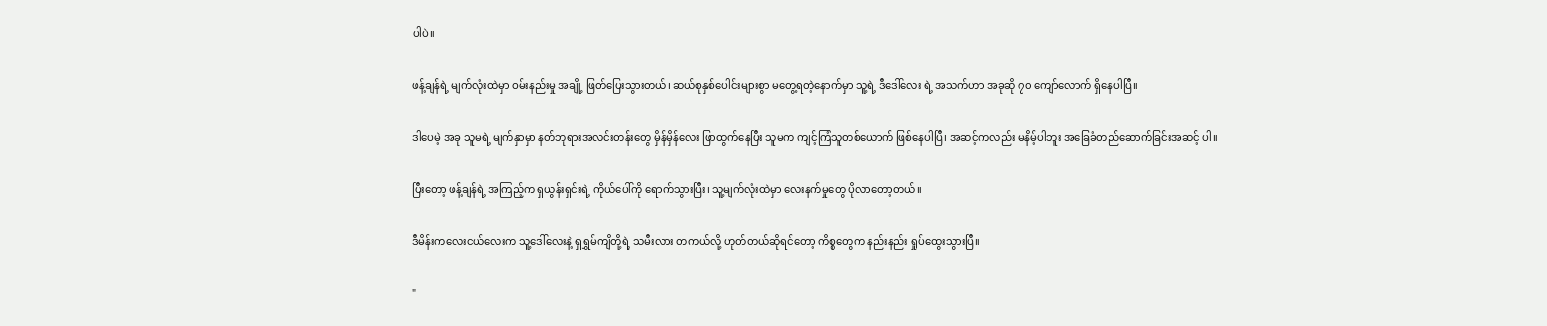ပါပဲ။

ဖန့်ချန်ရဲ့ မျက်လုံးထဲမှာ ဝမ်းနည်းမှု အချို့ ဖြတ်ပြေးသွားတယ်၊ ဆယ်စုနှစ်ပေါင်းများစွာ မတွေ့ရတဲ့နောက်မှာ သူ့ရဲ့ ဒီဒေါ်လေး ရဲ့ အသက်ဟာ အခုဆို ၇၀ ကျော်လောက် ရှိနေပါပြီ။

ဒါပေမဲ့ အခု သူမရဲ့ မျက်နှာမှာ နတ်ဘုရားအလင်းတန်းတွေ မှိန်မှိန်လေး ဖြာထွက်နေပြီး သူမက ကျင့်ကြံသူတစ်ယောက် ဖြစ်နေပါပြီ၊ အဆင့်ကလည်း မနိမ့်ပါဘူး အခြေခံတည်ဆောက်ခြင်းအဆင့် ပါ။

ပြီးတော့ ဖန့်ချန်ရဲ့ အကြည့်က ရှယွန်းရှင်းရဲ့ ကိုယ်ပေါ်ကို ရောက်သွားပြီး၊ သူ့မျက်လုံးထဲမှာ လေးနက်မှုတွေ ပိုလာတော့တယ်။

ဒီမိန်းကလေးငယ်လေးက သူ့ဒေါ်လေးနဲ့ ရှရွှမ်ကျိတို့ရဲ့ သမီးလား တကယ်လို့ ဟုတ်တယ်ဆိုရင်တော့ ကိစ္စတွေက နည်းနည်း ရှုပ်ထွေးသွားပြီ။

"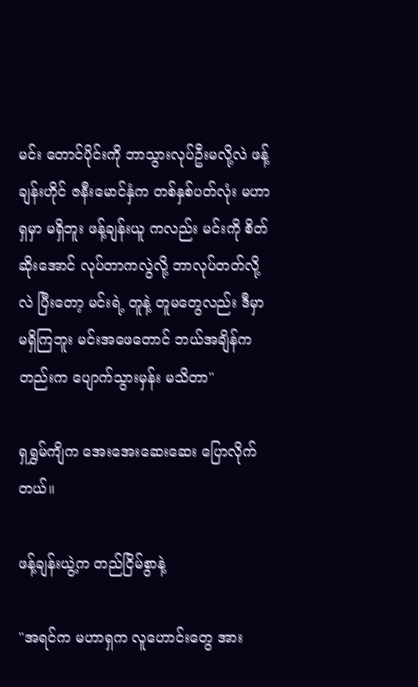မင်း တောင်ပိုင်းကို ဘာသွားလုပ်ဦးမလို့လဲ ဖန့်ချန်းဟိုင် ဇနီးမောင်နှံက တစ်နှစ်ပတ်လုံး မဟာရှမှာ မရှိဘူး ဖန့်ချန်းယူ ကလည်း မင်းကို စိတ်ဆိုးအောင် လုပ်တာကလွဲလို့ ဘာလုပ်တတ်လို့လဲ ပြီးတော့ မင်းရဲ့ တူနဲ့ တူမတွေလည်း ဒီမှာ မရှိကြဘူး မင်းအဖေတောင် ဘယ်အချိန်ကတည်းက ပျောက်သွားမှန်း မသိတာ"

ရှရွှမ်ကျိက အေးအေးဆေးဆေး ပြောလိုက်တယ်။

ဖန့်ချန်းယွဲ့က တည်ငြိမ်စွာနဲ့

"အရင်က မဟာရှက လူဟောင်းတွေ အား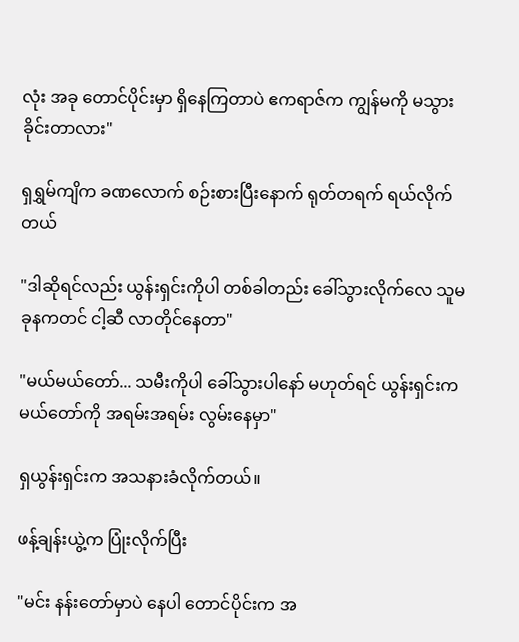လုံး အခု တောင်ပိုင်းမှာ ရှိနေကြတာပဲ ဧကရာဇ်က ကျွန်မကို မသွားခိုင်းတာလား"

ရှရွှမ်ကျိက ခဏလောက် စဉ်းစားပြီးနောက် ရုတ်တရက် ရယ်လိုက်တယ်

"ဒါဆိုရင်လည်း ယွန်းရှင်းကိုပါ တစ်ခါတည်း ခေါ်သွားလိုက်လေ သူမ ခုနကတင် ငါ့ဆီ လာတိုင်နေတာ"

"မယ်မယ်တော်... သမီးကိုပါ ခေါ်သွားပါနော် မဟုတ်ရင် ယွန်းရှင်းက မယ်တော်ကို အရမ်းအရမ်း လွမ်းနေမှာ"

ရှယွန်းရှင်းက အသနားခံလိုက်တယ်။

ဖန့်ချန်းယွဲ့က ပြုံးလိုက်ပြီး

"မင်း နန်းတော်မှာပဲ နေပါ တောင်ပိုင်းက အ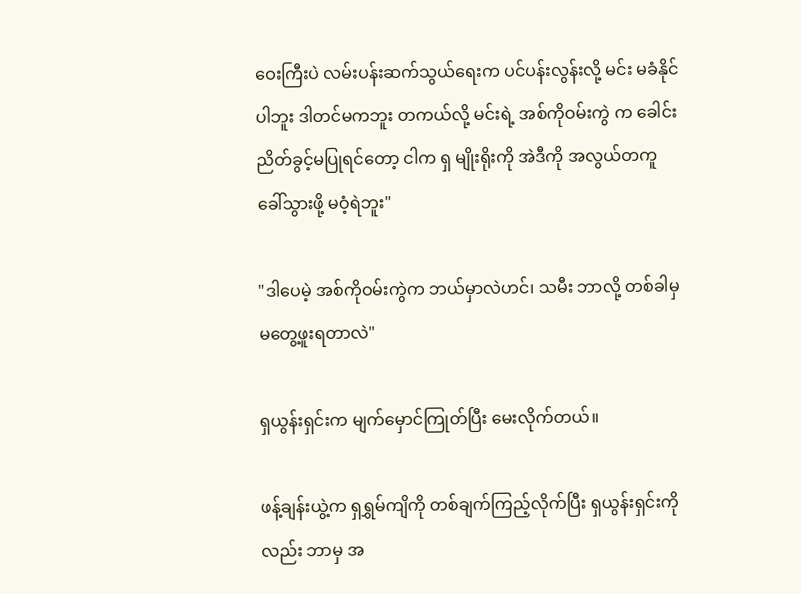ဝေးကြီးပဲ လမ်းပန်းဆက်သွယ်ရေးက ပင်ပန်းလွန်းလို့ မင်း မခံနိုင်ပါဘူး ဒါတင်မကဘူး တကယ်လို့ မင်းရဲ့ အစ်ကိုဝမ်းကွဲ က ခေါင်းညိတ်ခွင့်မပြုရင်တော့ ငါက ရှ မျိုးရိုးကို အဲဒီကို အလွယ်တကူ ခေါ်သွားဖို့ မဝံ့ရဲဘူး"

"ဒါပေမဲ့ အစ်ကိုဝမ်းကွဲက ဘယ်မှာလဲဟင်၊ သမီး ဘာလို့ တစ်ခါမှ မတွေ့ဖူးရတာလဲ"

ရှယွန်းရှင်းက မျက်မှောင်ကြုတ်ပြီး မေးလိုက်တယ်။

ဖန့်ချန်းယွဲ့က ရှရွှမ်ကျိကို တစ်ချက်ကြည့်လိုက်ပြီး ရှယွန်းရှင်းကိုလည်း ဘာမှ အ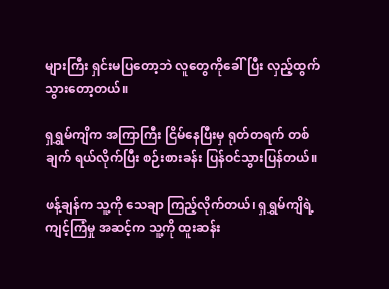များကြီး ရှင်းမပြတော့ဘဲ လူတွေကိုခေါ်ပြီး လှည့်ထွက်သွားတော့တယ်။

ရှရွှမ်ကျိက အကြာကြီး ငြိမ်နေပြီးမှ ရုတ်တရက် တစ်ချက် ရယ်လိုက်ပြီး စဉ်းစားခန်း ပြန်ဝင်သွားပြန်တယ်။

ဖန့်ချန်က သူ့ကို သေချာ ကြည့်လိုက်တယ်၊ ရှရွှမ်ကျိရဲ့ ကျင့်ကြံမှု အဆင့်က သူ့ကို ထူးဆန်း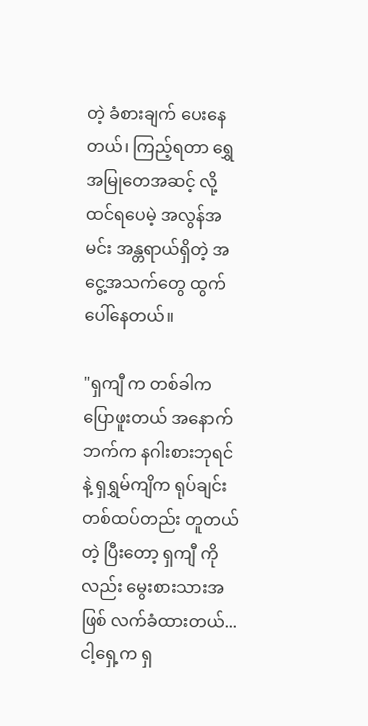တဲ့ ခံစားချက် ပေးနေတယ်၊ ကြည့်ရတာ ရွှေအမြုတေအဆင့် လို့ ထင်ရပေမဲ့ အလွန်အမင်း အန္တရာယ်ရှိတဲ့ အငွေ့အသက်တွေ ထွက်ပေါ်နေတယ်။

"ရှကျီ က တစ်ခါက ပြောဖူးတယ် အနောက်ဘက်က နဂါးစားဘုရင် နဲ့ ရှရွှမ်ကျိက ရုပ်ချင်း တစ်ထပ်တည်း တူတယ်တဲ့ ပြီးတော့ ရှကျီ ကိုလည်း မွေးစားသားအဖြစ် လက်ခံထားတယ်... ငါ့ရှေ့က ရှ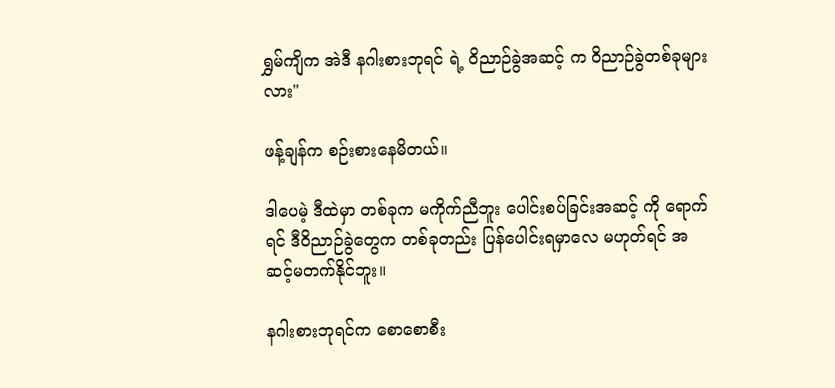ရွှမ်ကျိက အဲဒီ နဂါးစားဘုရင် ရဲ့ ဝိညာဉ်ခွဲအဆင့် က ဝိညာဉ်ခွဲတစ်ခုများလား"

ဖန့်ချန်က စဉ်းစားနေမိတယ်။

ဒါပေမဲ့ ဒီထဲမှာ တစ်ခုက မကိုက်ညီဘူး ပေါင်းစပ်ခြင်းအဆင့် ကို ရောက်ရင် ဒီဝိညာဉ်ခွဲတွေက တစ်ခုတည်း ပြန်ပေါင်းရမှာလေ မဟုတ်ရင် အဆင့်မတက်နိုင်ဘူး။

နဂါးစားဘုရင်က စောစောစီး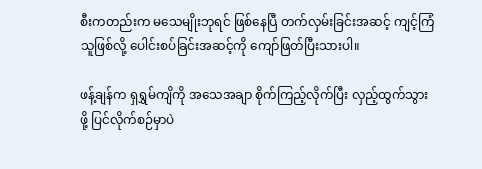စီးကတည်းက မသေမျိုးဘုရင် ဖြစ်နေပြီ တက်လှမ်းခြင်းအဆင့် ကျင့်ကြံသူဖြစ်လို့ ပေါင်းစပ်ခြင်းအဆင့်ကို ကျော်ဖြတ်ပြီးသားပါ။

ဖန့်ချန်က ရှရွှမ်ကျိကို အသေအချာ စိုက်ကြည့်လိုက်ပြီး လှည့်ထွက်သွားဖို့ ပြင်လိုက်စဉ်မှာပဲ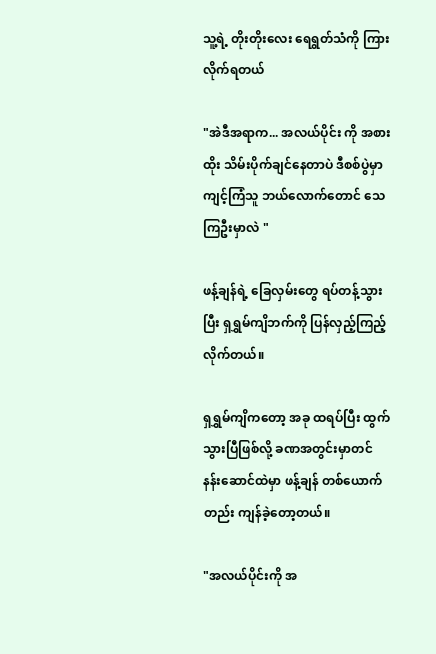သူ့ရဲ့ တိုးတိုးလေး ရေရွတ်သံကို ကြားလိုက်ရတယ်

"အဲဒီအရာက... အလယ်ပိုင်း ကို အစားထိုး သိမ်းပိုက်ချင်နေတာပဲ ဒီစစ်ပွဲမှာ ကျင့်ကြံသူ ဘယ်လောက်တောင် သေကြဦးမှာလဲ "

ဖန့်ချန်ရဲ့ ခြေလှမ်းတွေ ရပ်တန့်သွားပြီး ရှရွှမ်ကျိဘက်ကို ပြန်လှည့်ကြည့်လိုက်တယ်။

ရှရွှမ်ကျိကတော့ အခု ထရပ်ပြီး ထွက်သွားပြီဖြစ်လို့ ခဏအတွင်းမှာတင် နန်းဆောင်ထဲမှာ ဖန့်ချန် တစ်ယောက်တည်း ကျန်ခဲ့တော့တယ်။

"အလယ်ပိုင်းကို အ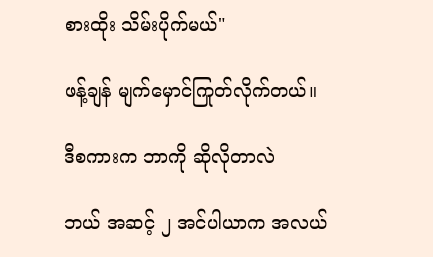စားထိုး သိမ်းပိုက်မယ်"

ဖန့်ချန် မျက်မှောင်ကြုတ်လိုက်တယ်။

ဒီစကားက ဘာကို ဆိုလိုတာလဲ

ဘယ် အဆင့် ၂ အင်ပါယာက အလယ်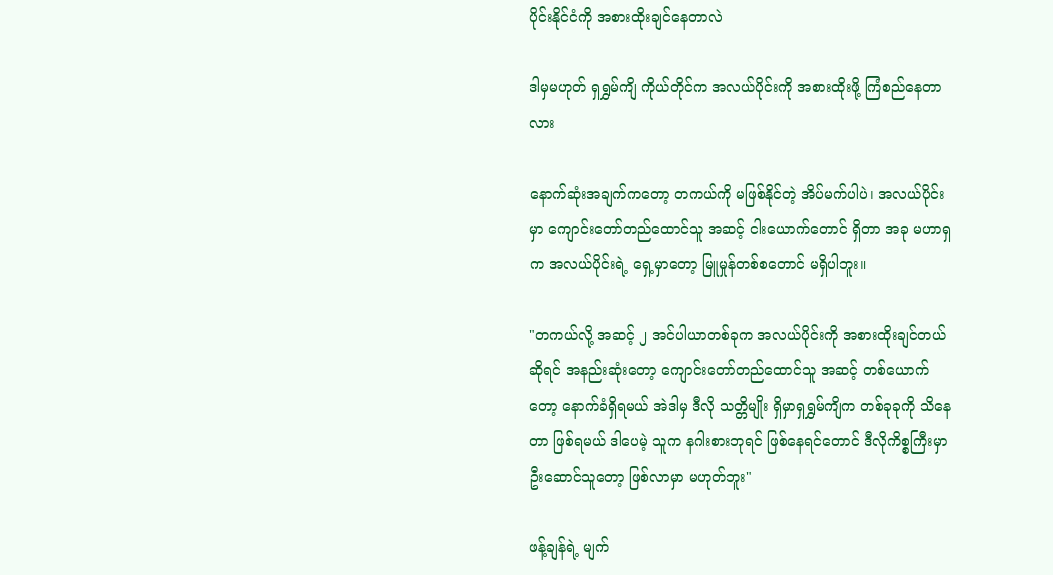ပိုင်းနိုင်ငံကို အစားထိုးချင်နေတာလဲ

ဒါမှမဟုတ် ရှရွှမ်ကျိ ကိုယ်တိုင်က အလယ်ပိုင်းကို အစားထိုးဖို့ ကြံစည်နေတာလား

နောက်ဆုံးအချက်ကတော့ တကယ်ကို မဖြစ်နိုင်တဲ့ အိပ်မက်ပါပဲ၊ အလယ်ပိုင်းမှာ ကျောင်းတော်တည်ထောင်သူ အဆင့် ငါးယောက်တောင် ရှိတာ အခု မဟာရှက အလယ်ပိုင်းရဲ့ ရှေ့မှာတော့ မြူမှုန်တစ်စတောင် မရှိပါဘူး။

"တကယ်လို့ အဆင့် ၂ အင်ပါယာတစ်ခုက အလယ်ပိုင်းကို အစားထိုးချင်တယ်ဆိုရင် အနည်းဆုံးတော့ ကျောင်းတော်တည်ထောင်သူ အဆင့် တစ်ယောက်တော့ နောက်ခံရှိရမယ် အဲဒါမှ ဒီလို သတ္တိမျိုး ရှိမှာရှရွှမ်ကျိက တစ်ခုခုကို သိနေတာ ဖြစ်ရမယ် ဒါပေမဲ့ သူက နဂါးစားဘုရင် ဖြစ်နေရင်တောင် ဒီလိုကိစ္စကြီးမှာ ဦးဆောင်သူတော့ ဖြစ်လာမှာ မဟုတ်ဘူး"

ဖန့်ချန်ရဲ့ မျက်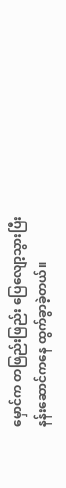မှောင်က တဖြည်းဖြည်း ပြေလျော့သွားပြီး နန်းဆောင်ကနေ ထွက်ခွာခဲ့တယ်။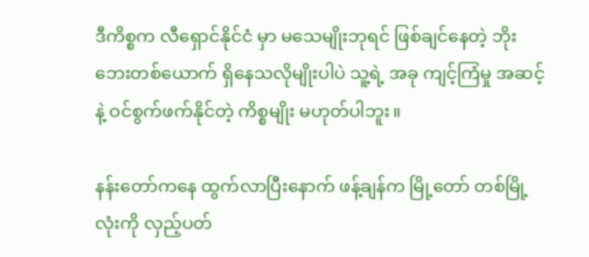ဒီကိစ္စက လီရှောင်နိုင်ငံ မှာ မသေမျိုးဘုရင် ဖြစ်ချင်နေတဲ့ ဘိုးဘေးတစ်ယောက် ရှိနေသလိုမျိုးပါပဲ သူ့ရဲ့ အခု ကျင့်ကြံမှု အဆင့်နဲ့ ဝင်စွက်ဖက်နိုင်တဲ့ ကိစ္စမျိုး မဟုတ်ပါဘူး။

နန်းတော်ကနေ ထွက်လာပြီးနောက် ဖန့်ချန်က မြို့တော် တစ်မြို့လုံးကို လှည့်ပတ်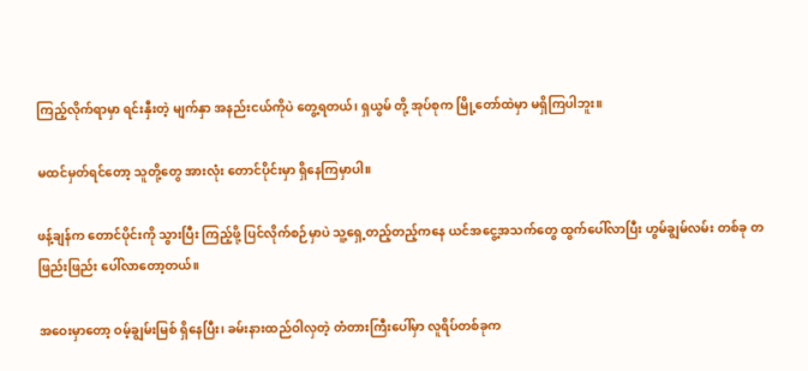ကြည့်လိုက်ရာမှာ ရင်းနှီးတဲ့ မျက်နှာ အနည်းငယ်ကိုပဲ တွေ့ရတယ်၊ ရှယွမ် တို့ အုပ်စုက မြို့တော်ထဲမှာ မရှိကြပါဘူး။

မထင်မှတ်ရင်တော့ သူတို့တွေ အားလုံး တောင်ပိုင်းမှာ ရှိနေကြမှာပါ။

ဖန့်ချန်က တောင်ပိုင်းကို သွားပြီး ကြည့်ဖို့ ပြင်လိုက်စဉ်မှာပဲ သူ့ရှေ့တည့်တည့်ကနေ ယင်အငွေ့အသက်တွေ ထွက်ပေါ်လာပြီး ဟွမ်ချွမ်လမ်း တစ်ခု တဖြည်းဖြည်း ပေါ်လာတော့တယ်။

အဝေးမှာတော့ ဝမ့်ချွမ်းမြစ် ရှိနေပြီး၊ ခမ်းနားထည်ဝါလှတဲ့ တံတားကြီးပေါ်မှာ လူရိပ်တစ်ခုက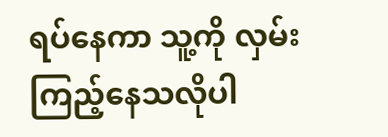ရပ်နေကာ သူ့ကို လှမ်းကြည့်နေသလိုပါ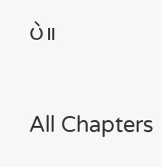ပဲ။

All Chapters